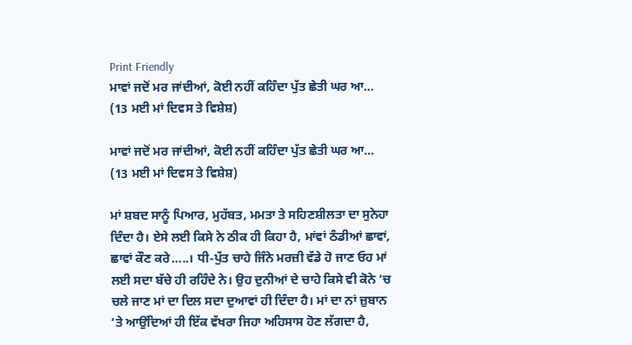Print Friendly
ਮਾਵਾਂ ਜਦੋਂ ਮਰ ਜਾਂਦੀਆਂ, ਕੋਈ ਨਹੀਂ ਕਹਿੰਦਾ ਪੁੱਤ ਛੇਤੀ ਘਰ ਆ… (13 ਮਈ ਮਾਂ ਦਿਵਸ ਤੇ ਵਿਸ਼ੇਸ਼)

ਮਾਵਾਂ ਜਦੋਂ ਮਰ ਜਾਂਦੀਆਂ, ਕੋਈ ਨਹੀਂ ਕਹਿੰਦਾ ਪੁੱਤ ਛੇਤੀ ਘਰ ਆ… (13 ਮਈ ਮਾਂ ਦਿਵਸ ਤੇ ਵਿਸ਼ੇਸ਼)

ਮਾਂ ਸ਼ਬਦ ਸਾਨੂੰ ਪਿਆਰ, ਮੁਹੱਬਤ, ਮਮਤਾ ਤੇ ਸਹਿਣਸ਼ੀਲਤਾ ਦਾ ਸੁਨੇਹਾ ਦਿੰਦਾ ਹੈ। ਏਸੇ ਲਈ ਕਿਸੇ ਨੇ ਠੀਕ ਹੀ ਕਿਹਾ ਹੈ, ਮਾਂਵਾਂ ਠੰਡੀਆਂ ਛਾਵਾਂ, ਛਾਵਾਂ ਕੌਣ ਕਰੇ…..। ਧੀ-ਪੁੱਤ ਚਾਹੇ ਜਿੰਨੇ ਮਰਜ਼ੀ ਵੱਡੇ ਹੋ ਜਾਣ ਓਹ ਮਾਂ ਲਈ ਸਦਾ ਬੱਚੇ ਹੀ ਰਹਿੰਦੇ ਨੇ। ਉਹ ਦੁਨੀਆਂ ਦੇ ਚਾਹੇ ਕਿਸੇ ਵੀ ਕੋਨੇ ‘ਚ ਚਲੇ ਜਾਣ ਮਾਂ ਦਾ ਦਿਲ ਸਦਾ ਦੁਆਵਾਂ ਹੀ ਦਿੰਦਾ ਹੈ। ਮਾਂ ਦਾ ਨਾਂ ਜ਼ੁਬਾਨ ‘ਤੇ ਆਉਂਦਿਆਂ ਹੀ ਇੱਕ ਵੱਖਰਾ ਜਿਹਾ ਅਹਿਸਾਸ ਹੋਣ ਲੱਗਦਾ ਹੈ,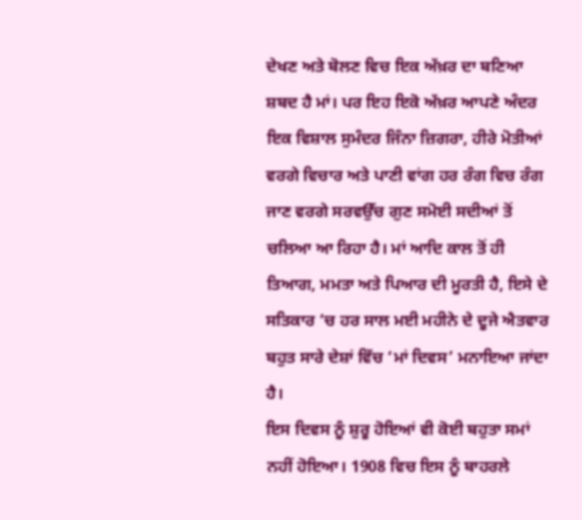ਦੇਖਣ ਅਤੇ ਬੋਲਣ ਵਿਚ ਇਕ ਅੱਖ਼ਰ ਦਾ ਬਣਿਆ ਸ਼ਬਦ ਹੈ ਮਾਂ। ਪਰ ਇਹ ਇਕੋ ਅੱਖ਼ਰ ਆਪਣੇ ਅੰਦਰ ਇਕ ਵਿਸ਼ਾਲ ਸੁਮੰਦਰ ਜਿੰਨਾ ਜ਼ਿਗਰਾ, ਹੀਰੇ ਮੋਤੀਆਂ ਵਰਗੇ ਵਿਚਾਰ ਅਤੇ ਪਾਣੀ ਵਾਂਗ ਹਰ ਰੰਗ ਵਿਚ ਰੰਗ ਜਾਣ ਵਰਗੇ ਸਰਵਉੱਚ ਗੁਣ ਸਮੋਈ ਸਦੀਆਂ ਤੋਂ ਚਲਿਆ ਆ ਰਿਹਾ ਹੈ। ਮਾਂ ਆਦਿ ਕਾਲ ਤੋਂ ਹੀ ਤਿਆਗ, ਮਮਤਾ ਅਤੇ ਪਿਆਰ ਦੀ ਮੂਰਤੀ ਹੈ, ਇਸੇ ਦੇ ਸਤਿਕਾਰ ‘ਚ ਹਰ ਸਾਲ ਮਈ ਮਹੀਨੇ ਦੇ ਦੂਜੇ ਐਤਵਾਰ ਬਹੁਤ ਸਾਰੇ ਦੇਸ਼ਾਂ ਵਿੱਚ ‘ਮਾਂ ਦਿਵਸ’ ਮਨਾਇਆ ਜਾਂਦਾ ਹੈ।
ਇਸ ਦਿਵਸ ਨੂੰ ਸ਼ੁਰੂ ਹੋਇਆਂ ਵੀ ਕੋਈ ਬਹੁਤਾ ਸਮਾਂ ਨਹੀਂ ਹੋਇਆ। 1908 ਵਿਚ ਇਸ ਨੂੰ ਬਾਹਰਲੇ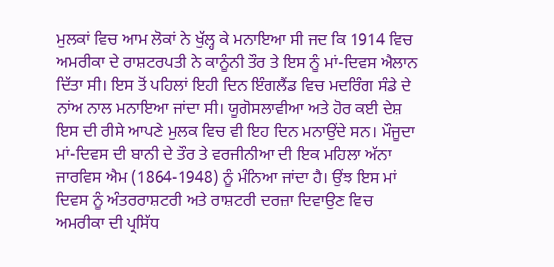ਮੁਲਕਾਂ ਵਿਚ ਆਮ ਲੋਕਾਂ ਨੇ ਖੁੱਲ੍ਹ ਕੇ ਮਨਾਇਆ ਸੀ ਜਦ ਕਿ 1914 ਵਿਚ ਅਮਰੀਕਾ ਦੇ ਰਾਸ਼ਟਰਪਤੀ ਨੇ ਕਾਨੂੰਨੀ ਤੌਰ ਤੇ ਇਸ ਨੂੰ ਮਾਂ-ਦਿਵਸ ਐਲਾਨ ਦਿੱਤਾ ਸੀ। ਇਸ ਤੋਂ ਪਹਿਲਾਂ ਇਹੀ ਦਿਨ ਇੰਗਲੈਂਡ ਵਿਚ ਮਦਰਿੰਗ ਸੰਡੇ ਦੇ ਨਾਂਅ ਨਾਲ ਮਨਾਇਆ ਜਾਂਦਾ ਸੀ। ਯੂਗੋਸਲਾਵੀਆ ਅਤੇ ਹੋਰ ਕਈ ਦੇਸ਼ ਇਸ ਦੀ ਰੀਸੇ ਆਪਣੇ ਮੁਲਕ ਵਿਚ ਵੀ ਇਹ ਦਿਨ ਮਨਾਉਂਦੇ ਸਨ। ਮੌਜੂਦਾ ਮਾਂ-ਦਿਵਸ ਦੀ ਬਾਨੀ ਦੇ ਤੌਰ ਤੇ ਵਰਜੀਨੀਆ ਦੀ ਇਕ ਮਹਿਲਾ ਅੱਨਾ ਜਾਰਵਿਸ ਐਮ (1864-1948) ਨੂੰ ਮੰਨਿਆ ਜਾਂਦਾ ਹੈ। ਉਂਝ ਇਸ ਮਾਂ ਦਿਵਸ ਨੂੰ ਅੰਤਰਰਾਸ਼ਟਰੀ ਅਤੇ ਰਾਸ਼ਟਰੀ ਦਰਜ਼ਾ ਦਿਵਾਉਣ ਵਿਚ ਅਮਰੀਕਾ ਦੀ ਪ੍ਰਸਿੱਧ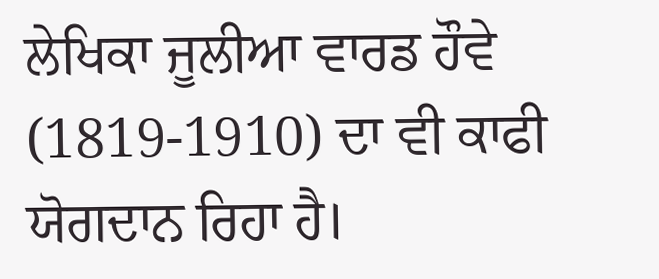ਲੇਖਿਕਾ ਜੂਲੀਆ ਵਾਰਡ ਹੌਵੇ (1819-1910) ਦਾ ਵੀ ਕਾਫੀ ਯੋਗਦਾਨ ਰਿਹਾ ਹੈ।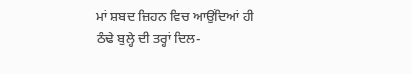ਮਾਂ ਸ਼ਬਦ ਜ਼ਿਹਨ ਵਿਚ ਆਉਂਦਿਆਂ ਹੀ ਠੰਢੇ ਬੁਲ੍ਹੇ ਦੀ ਤਰ੍ਹਾਂ ਦਿਲ-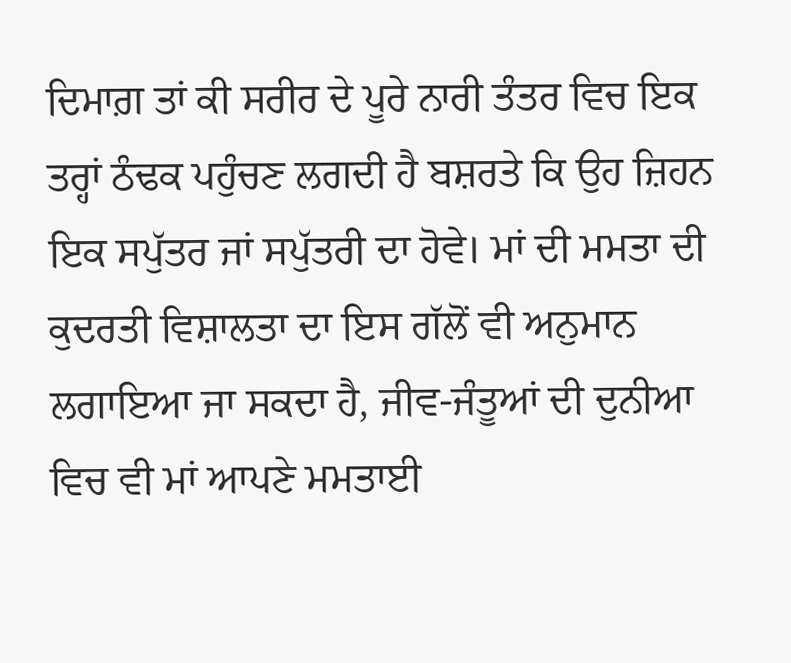ਦਿਮਾਗ਼ ਤਾਂ ਕੀ ਸਰੀਰ ਦੇ ਪੂਰੇ ਨਾਰੀ ਤੰਤਰ ਵਿਚ ਇਕ ਤਰ੍ਹਾਂ ਠੰਢਕ ਪਹੁੰਚਣ ਲਗਦੀ ਹੈ ਬਸ਼ਰਤੇ ਕਿ ਉਹ ਜ਼ਿਹਨ ਇਕ ਸਪੁੱਤਰ ਜਾਂ ਸਪੁੱਤਰੀ ਦਾ ਹੋਵੇ। ਮਾਂ ਦੀ ਮਮਤਾ ਦੀ ਕੁਦਰਤੀ ਵਿਸ਼ਾਲਤਾ ਦਾ ਇਸ ਗੱਲੋਂ ਵੀ ਅਨੁਮਾਨ ਲਗਾਇਆ ਜਾ ਸਕਦਾ ਹੈ, ਜੀਵ-ਜੰਤੂਆਂ ਦੀ ਦੁਨੀਆ ਵਿਚ ਵੀ ਮਾਂ ਆਪਣੇ ਮਮਤਾਈ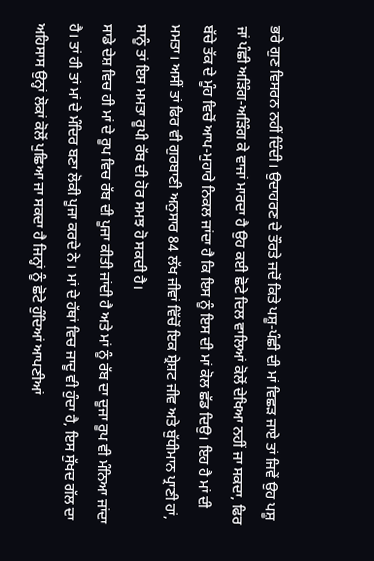ਭਰੇ ਗੁਣ ਵਿਸਰਨ ਨਹੀਂ ਦਿੰਦੀ। ਉਦਾਹਰਣ ਦੇ ਤੌਰਤੇ ਜਦੋਂ ਕਿਤੇ ਪਸ਼ੂ-ਪੰਛੀ ਦੀ ਮਾਂ ਵਿਛੜ ਜਾਏ ਤਾਂ ਜਿਵੇਂ ਉਹ ਪਸ਼ੂ ਜਾਂ ਪੰਛੀ ਅੜਿੰਗ-ਅੜਿੰਗ ਕੇ ਵਾਜਾਂ ਮਾਰਦਾ ਹੈ ਉਹ ਕਈ ਛੋਟੇ ਦਿਲ ਵਾਲਿਆਂ ਕੋਲੋਂ ਦੇਖਿਆ ਨਹੀਂ ਜਾ ਸਕਦਾ, ਫਿਰ ਬੱਚੇ ਤੱਕ ਦੇ ਮੂੰਹ ਵਿਚੋਂ ਆਪ-ਮੁਹਾਰੇ ਨਿਕਲ ਜਾਂਦਾ ਹੈ ਕਿ ਇਸ ਨੂੰ ਇਸ ਦੀ ਮਾਂ ਕੋਲ ਛੱਡ ਦਿਉ। ਇਹ ਹੈ ਮਾਂ ਦੀ ਮਮਤਾ। ਅਸੀਂ ਤਾਂ ਫਿਰ ਵੀ ਗੁਰਬਾਣੀ ਅਨੁਸਾਰ 84 ਲੱਖ ਜੀਵਾਂ ਵਿੱਚੋਂ ਇਕ ਸ਼੍ਰੇਸ਼ਟ ਜੀਵ ਅਤੇ ਬੁੱਧੀਮਾਨ ਪ੍ਰਾਣੀ ਹਾਂ, ਸਾਨੂੰ ਤਾਂ ਇਸ ਮਮਤਾ ਰੂਪੀ ਰੱਬ ਦੀ ਹੋਰ ਸਮਝ ਹੋ ਸਕਦੀ ਹੈ।
ਸਾਡੇ ਦੇਸ਼ ਵਿਚ ਹੀ ਮਾਂ ਦੇ ਰੂਪ ਵਿਚ ਰੱਬ ਦੀ ਪੂਜਾ ਕੀਤੀ ਜਾਂਦੀ ਹੈ ਅਤੇ ਮਾਂ ਨੂੰ ਰੱਬ ਦਾ ਦੂਜਾ ਰੂਪ ਵੀ ਮੰਨਿਆ ਜਾਂਦਾ ਹੈ। ਤਾਂ ਹੀ ਤਾਂ ਮਾਂ ਦੇ ਮੰਦਿਰ ਬਣਾ ਲੋਕੀ ਪੂਜਾ ਕਰਦੇ ਨੇ। ਮਾਂ ਦੇ ਹੱਥਾਂ ਵਿਚ ਜਾਦੂ ਵੀ ਹੁੰਦਾ ਹੈ, ਇਸ ਸੁੱਖਦ ਗੱਲ ਦਾ ਅਹਿਸਾਸ ਉਨ੍ਹਾਂ ਲੋਕਾਂ ਕੋਲੋਂ ਪੁਛਿਆ ਜਾ ਸਕਦਾ ਹੈ ਜਿਨ੍ਹਾਂ ਨੂੰ ਛੋਟੇ ਹੁੰਦਿਆਂ ਆਪਣੀਆਂ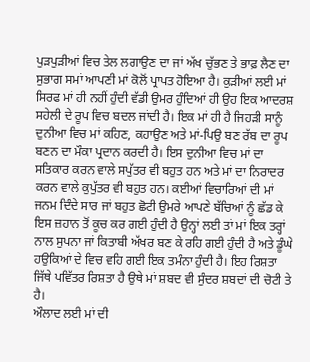ਪੁੜਪੁੜੀਆਂ ਵਿਚ ਤੇਲ ਲਗਾਉਣ ਦਾ ਜਾਂ ਅੱਖ ਚੁੱਭਣ ਤੇ ਭਾਫ਼ ਲੈਣ ਦਾ ਸੁਭਾਗ ਸਮਾਂ ਆਪਣੀ ਮਾਂ ਕੋਲੋਂ ਪ੍ਰਾਪਤ ਹੋਇਆ ਹੈ। ਕੁੜੀਆਂ ਲਈ ਮਾਂ ਸਿਰਫ ਮਾਂ ਹੀ ਨਹੀਂ ਹੁੰਦੀ ਵੱਡੀ ਉਮਰ ਹੁੰਦਿਆਂ ਹੀ ਉਹ ਇਕ ਆਦਰਸ਼ ਸਹੇਲੀ ਦੇ ਰੂਪ ਵਿਚ ਬਦਲ ਜਾਂਦੀ ਹੈ। ਇਕ ਮਾਂ ਹੀ ਹੈ ਜਿਹੜੀ ਸਾਨੂੰ ਦੁਨੀਆ ਵਿਚ ਮਾਂ ਕਹਿਣ, ਕਹਾਉਣ ਅਤੇ ਮਾਂ-ਪਿਉ ਬਣ ਰੱਬ ਦਾ ਰੂਪ ਬਣਨ ਦਾ ਮੌਕਾ ਪ੍ਰਦਾਨ ਕਰਦੀ ਹੈ। ਇਸ ਦੁਨੀਆ ਵਿਚ ਮਾਂ ਦਾ ਸਤਿਕਾਰ ਕਰਨ ਵਾਲੇ ਸਪੁੱਤਰ ਵੀ ਬਹੁਤ ਹਨ ਅਤੇ ਮਾਂ ਦਾ ਨਿਰਾਦਰ ਕਰਨ ਵਾਲੇ ਕੁਪੁੱਤਰ ਵੀ ਬਹੁਤ ਹਨ। ਕਈਆਂ ਵਿਚਾਰਿਆਂ ਦੀ ਮਾਂ ਜਨਮ ਦਿੰਦੇ ਸਾਰ ਜਾਂ ਬਹੁਤ ਛੋਟੀ ਉਮਰੇ ਆਪਣੇ ਬੱਚਿਆਂ ਨੂੰ ਛੱਡ ਕੇ ਇਸ ਜ਼ਹਾਨ ਤੋਂ ਕੂਚ ਕਰ ਗਈ ਹੁੰਦੀ ਹੈ ਉਨ੍ਹਾਂ ਲਈ ਤਾਂ ਮਾਂ ਇਕ ਤਰ੍ਹਾਂ ਨਾਲ ਸੁਪਨਾ ਜਾਂ ਕਿਤਾਬੀ ਅੱਖਰ ਬਣ ਕੇ ਰਹਿ ਗਈ ਹੁੰਦੀ ਹੈ ਅਤੇ ਡੂੰਘੇ ਹਉਕਿਆਂ ਦੇ ਵਿਚ ਵਹਿ ਗਈ ਇਕ ਤਮੰਨਾ ਹੁੰਦੀ ਹੈ। ਇਹ ਰਿਸ਼ਤਾ ਜਿੱਥੇ ਪਵਿੱਤਰ ਰਿਸ਼ਤਾ ਹੈ ਉਥੇ ਮਾਂ ਸ਼ਬਦ ਵੀ ਸੁੰਦਰ ਸ਼ਬਦਾਂ ਦੀ ਚੋਟੀ ਤੇ ਹੈ।
ਔਲਾਦ ਲਈ ਮਾਂ ਦੀ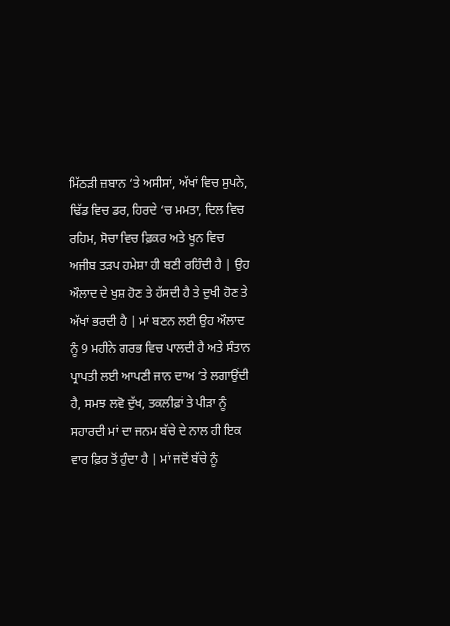ਮਿੱਠੜੀ ਜ਼ਬਾਨ ‘ਤੇ ਅਸੀਸਾਂ, ਅੱਖਾਂ ਵਿਚ ਸੁਪਨੇ, ਢਿੱਡ ਵਿਚ ਡਰ, ਹਿਰਦੇ ‘ਚ ਮਮਤਾ, ਦਿਲ ਵਿਚ ਰਹਿਮ, ਸੋਚਾ ਵਿਚ ਫ਼ਿਕਰ ਅਤੇ ਖੂਨ ਵਿਚ ਅਜੀਬ ਤੜਪ ਹਮੇਸ਼ਾ ਹੀ ਬਣੀ ਰਹਿੰਦੀ ਹੈ | ਉਹ ਔਲਾਦ ਦੇ ਖੁਸ਼ ਹੋਣ ਤੇ ਹੱਸਦੀ ਹੈ ਤੇ ਦੁਖੀ ਹੋਣ ਤੇ ਅੱਖਾਂ ਭਰਦੀ ਹੈ | ਮਾਂ ਬਣਨ ਲਈ ਉਹ ਔਲਾਦ ਨੂੰ 9 ਮਹੀਨੇ ਗਰਭ ਵਿਚ ਪਾਲਦੀ ਹੈ ਅਤੇ ਸੰਤਾਨ ਪ੍ਰਾਪਤੀ ਲਈ ਆਪਣੀ ਜਾਨ ਦਾਅ ‘ਤੇ ਲਗਾਉਂਦੀ ਹੈ, ਸਮਝ ਲਵੋ ਦੁੱਖ, ਤਕਲੀਫ਼ਾਂ ਤੇ ਪੀੜਾ ਨੂੰ ਸਹਾਰਦੀ ਮਾਂ ਦਾ ਜਨਮ ਬੱਚੇ ਦੇ ਨਾਲ ਹੀ ਇਕ ਵਾਰ ਫ਼ਿਰ ਤੋਂ ਹੁੰਦਾ ਹੈ | ਮਾਂ ਜਦੋਂ ਬੱਚੇ ਨੂੰ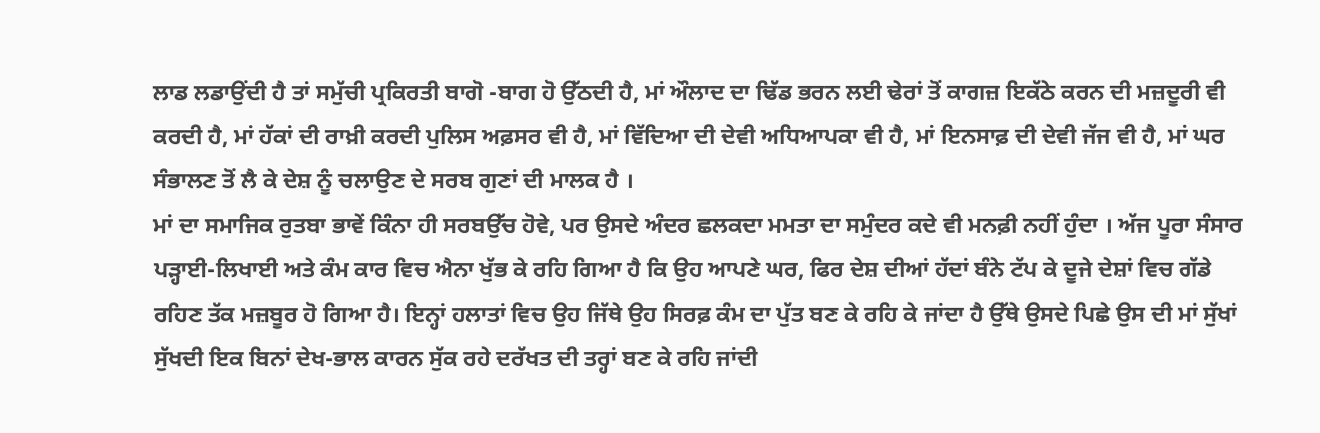ਲਾਡ ਲਡਾਉਂਦੀ ਹੈ ਤਾਂ ਸਮੁੱਚੀ ਪ੍ਰਕਿਰਤੀ ਬਾਗੋ -ਬਾਗ ਹੋ ਉੱਠਦੀ ਹੈ, ਮਾਂ ਔਲਾਦ ਦਾ ਢਿੱਡ ਭਰਨ ਲਈ ਢੇਰਾਂ ਤੋਂ ਕਾਗਜ਼ ਇਕੱਠੇ ਕਰਨ ਦੀ ਮਜ਼ਦੂਰੀ ਵੀ ਕਰਦੀ ਹੈ, ਮਾਂ ਹੱਕਾਂ ਦੀ ਰਾਖ਼ੀ ਕਰਦੀ ਪੁਲਿਸ ਅਫ਼ਸਰ ਵੀ ਹੈ, ਮਾਂ ਵਿੱਦਿਆ ਦੀ ਦੇਵੀ ਅਧਿਆਪਕਾ ਵੀ ਹੈ, ਮਾਂ ਇਨਸਾਫ਼ ਦੀ ਦੇਵੀ ਜੱਜ ਵੀ ਹੈ, ਮਾਂ ਘਰ ਸੰਭਾਲਣ ਤੋਂ ਲੈ ਕੇ ਦੇਸ਼ ਨੂੰ ਚਲਾਉਣ ਦੇ ਸਰਬ ਗੁਣਾਂ ਦੀ ਮਾਲਕ ਹੈ ।
ਮਾਂ ਦਾ ਸਮਾਜਿਕ ਰੁਤਬਾ ਭਾਵੇਂ ਕਿੰਨਾ ਹੀ ਸਰਬਉੱਚ ਹੋਵੇ, ਪਰ ਉਸਦੇ ਅੰਦਰ ਛਲਕਦਾ ਮਮਤਾ ਦਾ ਸਮੁੰਦਰ ਕਦੇ ਵੀ ਮਨਫ਼ੀ ਨਹੀਂ ਹੁੰਦਾ । ਅੱਜ ਪੂਰਾ ਸੰਸਾਰ ਪੜ੍ਹਾਈ-ਲਿਖਾਈ ਅਤੇ ਕੰਮ ਕਾਰ ਵਿਚ ਐਨਾ ਖੁੱਭ ਕੇ ਰਹਿ ਗਿਆ ਹੈ ਕਿ ਉਹ ਆਪਣੇ ਘਰ, ਫਿਰ ਦੇਸ਼ ਦੀਆਂ ਹੱਦਾਂ ਬੰਨੇ ਟੱਪ ਕੇ ਦੂਜੇ ਦੇਸ਼ਾਂ ਵਿਚ ਗੱਡੇ ਰਹਿਣ ਤੱਕ ਮਜ਼ਬੂਰ ਹੋ ਗਿਆ ਹੈ। ਇਨ੍ਹਾਂ ਹਲਾਤਾਂ ਵਿਚ ਉਹ ਜਿੱਥੇ ਉਹ ਸਿਰਫ਼ ਕੰਮ ਦਾ ਪੁੱਤ ਬਣ ਕੇ ਰਹਿ ਕੇ ਜਾਂਦਾ ਹੈ ਉੱਥੇ ਉਸਦੇ ਪਿਛੇ ਉਸ ਦੀ ਮਾਂ ਸੁੱਖਾਂ ਸੁੱਖਦੀ ਇਕ ਬਿਨਾਂ ਦੇਖ-ਭਾਲ ਕਾਰਨ ਸੁੱਕ ਰਹੇ ਦਰੱਖਤ ਦੀ ਤਰ੍ਹਾਂ ਬਣ ਕੇ ਰਹਿ ਜਾਂਦੀ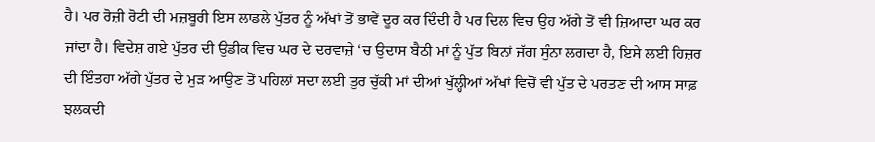ਹੈ। ਪਰ ਰੋਜ਼ੀ ਰੋਟੀ ਦੀ ਮਜ਼ਬੂਰੀ ਇਸ ਲਾਡਲੇ ਪੁੱਤਰ ਨੂੰ ਅੱਖਾਂ ਤੋਂ ਭਾਵੇਂ ਦੂਰ ਕਰ ਦਿੰਦੀ ਹੈ ਪਰ ਦਿਲ ਵਿਚ ਉਹ ਅੱਗੇ ਤੋਂ ਵੀ ਜ਼ਿਆਦਾ ਘਰ ਕਰ ਜਾਂਦਾ ਹੈ। ਵਿਦੇਸ਼ ਗਏ ਪੁੱਤਰ ਦੀ ਉਡੀਕ ਵਿਚ ਘਰ ਦੇ ਦਰਵਾਜ਼ੇ ‘ਚ ਉਦਾਸ ਬੈਠੀ ਮਾਂ ਨੂੰ ਪੁੱਤ ਬਿਨਾਂ ਜੱਗ ਸੁੰਨਾ ਲਗਦਾ ਹੈ, ਇਸੇ ਲਈ ਹਿਜ਼ਰ ਦੀ ਇੰਤਹਾ ਅੱਗੇ ਪੁੱਤਰ ਦੇ ਮੁੜ ਆਉਣ ਤੋਂ ਪਹਿਲਾਂ ਸਦਾ ਲਈ ਤੁਰ ਚੁੱਕੀ ਮਾਂ ਦੀਆਂ ਖੁੱਲ੍ਹੀਆਂ ਅੱਖਾਂ ਵਿਚੋਂ ਵੀ ਪੁੱਤ ਦੇ ਪਰਤਣ ਦੀ ਆਸ ਸਾਫ਼ ਝਲਕਦੀ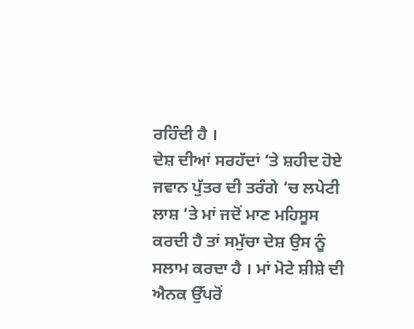ਰਹਿੰਦੀ ਹੈ ।
ਦੇਸ਼ ਦੀਆਂ ਸਰਹੱਦਾਂ ‘ਤੇ ਸ਼ਹੀਦ ਹੋਏ ਜਵਾਨ ਪੁੱਤਰ ਦੀ ਤਰੰਗੇ ‘ਚ ਲਪੇਟੀ ਲਾਸ਼ ‘ਤੇ ਮਾਂ ਜਦੋਂ ਮਾਣ ਮਹਿਸੂਸ ਕਰਦੀ ਹੈ ਤਾਂ ਸਮੁੱਚਾ ਦੇਸ਼ ਉਸ ਨੂੰ ਸਲਾਮ ਕਰਦਾ ਹੈ । ਮਾਂ ਮੋਟੇ ਸ਼ੀਸ਼ੇ ਦੀ ਐਨਕ ਉੱਪਰੋਂ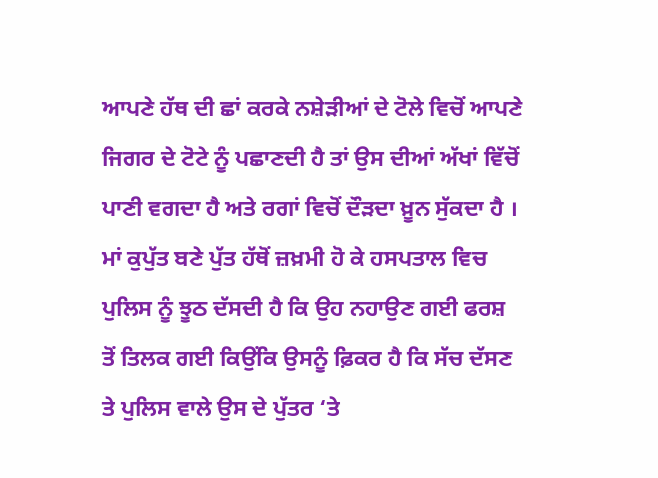ਆਪਣੇ ਹੱਥ ਦੀ ਛਾਂ ਕਰਕੇ ਨਸ਼ੇੜੀਆਂ ਦੇ ਟੋਲੇ ਵਿਚੋਂ ਆਪਣੇ ਜਿਗਰ ਦੇ ਟੋਟੇ ਨੂੰ ਪਛਾਣਦੀ ਹੈ ਤਾਂ ਉਸ ਦੀਆਂ ਅੱਖਾਂ ਵਿੱਚੋਂ ਪਾਣੀ ਵਗਦਾ ਹੈ ਅਤੇ ਰਗਾਂ ਵਿਚੋਂ ਦੌੜਦਾ ਖ਼ੂਨ ਸੁੱਕਦਾ ਹੈ । ਮਾਂ ਕੁਪੁੱਤ ਬਣੇ ਪੁੱਤ ਹੱਥੋਂ ਜ਼ਖ਼ਮੀ ਹੋ ਕੇ ਹਸਪਤਾਲ ਵਿਚ ਪੁਲਿਸ ਨੂੰ ਝੂਠ ਦੱਸਦੀ ਹੈ ਕਿ ਉਹ ਨਹਾਉਣ ਗਈ ਫਰਸ਼ ਤੋਂ ਤਿਲਕ ਗਈ ਕਿਉਂਕਿ ਉਸਨੂੰ ਫ਼ਿਕਰ ਹੈ ਕਿ ਸੱਚ ਦੱਸਣ ਤੇ ਪੁਲਿਸ ਵਾਲੇ ਉਸ ਦੇ ਪੁੱਤਰ ‘ਤੇ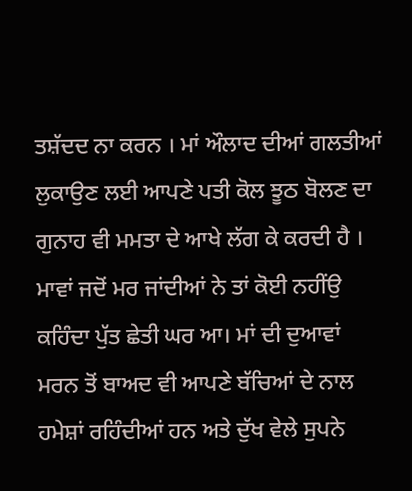ਤਸ਼ੱਦਦ ਨਾ ਕਰਨ । ਮਾਂ ਔਲਾਦ ਦੀਆਂ ਗਲਤੀਆਂ ਲੁਕਾਉਣ ਲਈ ਆਪਣੇ ਪਤੀ ਕੋਲ ਝੂਠ ਬੋਲਣ ਦਾ ਗੁਨਾਹ ਵੀ ਮਮਤਾ ਦੇ ਆਖੇ ਲੱਗ ਕੇ ਕਰਦੀ ਹੈ । ਮਾਵਾਂ ਜਦੋਂ ਮਰ ਜਾਂਦੀਆਂ ਨੇ ਤਾਂ ਕੋਈ ਨਹੀਂਉ ਕਹਿੰਦਾ ਪੁੱਤ ਛੇਤੀ ਘਰ ਆ। ਮਾਂ ਦੀ ਦੁਆਵਾਂ ਮਰਨ ਤੋਂ ਬਾਅਦ ਵੀ ਆਪਣੇ ਬੱਚਿਆਂ ਦੇ ਨਾਲ ਹਮੇਸ਼ਾਂ ਰਹਿੰਦੀਆਂ ਹਨ ਅਤੇ ਦੁੱਖ ਵੇਲੇ ਸੁਪਨੇ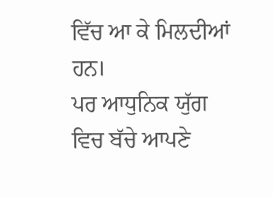ਵਿੱਚ ਆ ਕੇ ਮਿਲਦੀਆਂ ਹਨ।
ਪਰ ਆਧੁਨਿਕ ਯੁੱਗ ਵਿਚ ਬੱਚੇ ਆਪਣੇ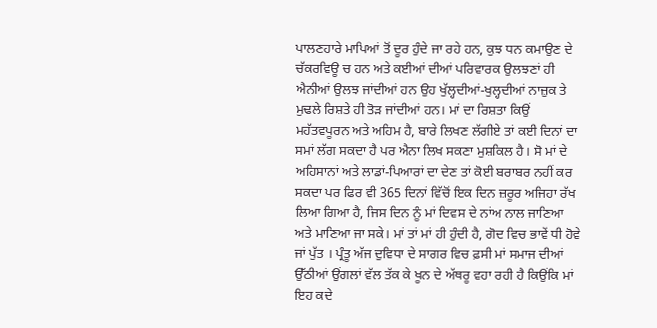ਪਾਲਣਹਾਰੇ ਮਾਪਿਆਂ ਤੋਂ ਦੂਰ ਹੁੰਦੇ ਜਾ ਰਹੇ ਹਨ, ਕੁਝ ਧਨ ਕਮਾਉਣ ਦੇ ਚੱਕਰਵਿਊ ਚ ਹਨ ਅਤੇ ਕਈਆਂ ਦੀਆਂ ਪਰਿਵਾਰਕ ਉਲਝਣਾਂ ਹੀ ਐਨੀਆਂ ਉਲਝ ਜਾਂਦੀਆਂ ਹਨ ਉਹ ਖੁੱਲ੍ਹਦੀਆਂ-ਖੁਲ੍ਹਦੀਆਂ ਨਾਜ਼ੁਕ ਤੇ ਮੁਢਲੇ ਰਿਸ਼ਤੇ ਹੀ ਤੋੜ ਜਾਂਦੀਆਂ ਹਨ। ਮਾਂ ਦਾ ਰਿਸ਼ਤਾ ਕਿਉਂ ਮਹੱਤਵਪੂਰਨ ਅਤੇ ਅਹਿਮ ਹੈ, ਬਾਰੇ ਲਿਖਣ ਲੱਗੀਏ ਤਾਂ ਕਈ ਦਿਨਾਂ ਦਾ ਸਮਾਂ ਲੱਗ ਸਕਦਾ ਹੈ ਪਰ ਐਨਾ ਲਿਖ ਸਕਣਾ ਮੁਸ਼ਕਿਲ ਹੈ। ਸੋ ਮਾਂ ਦੇ ਅਹਿਸਾਨਾਂ ਅਤੇ ਲਾਡਾਂ-ਪਿਆਰਾਂ ਦਾ ਦੇਣ ਤਾਂ ਕੋਈ ਬਰਾਬਰ ਨਹੀਂ ਕਰ ਸਕਦਾ ਪਰ ਫਿਰ ਵੀ 365 ਦਿਨਾਂ ਵਿੱਚੋਂ ਇਕ ਦਿਨ ਜ਼ਰੂਰ ਅਜਿਹਾ ਰੱਖ ਲਿਆ ਗਿਆ ਹੈ, ਜਿਸ ਦਿਨ ਨੂੰ ਮਾਂ ਦਿਵਸ ਦੇ ਨਾਂਅ ਨਾਲ ਜਾਣਿਆ ਅਤੇ ਮਾਣਿਆ ਜਾ ਸਕੇ। ਮਾਂ ਤਾਂ ਮਾਂ ਹੀ ਹੁੰਦੀ ਹੈ, ਗੋਦ ਵਿਚ ਭਾਵੇਂ ਧੀ ਹੋਵੇ ਜਾਂ ਪੁੱਤ । ਪ੍ਰੰਤੂ ਅੱਜ ਦੁਵਿਧਾ ਦੇ ਸਾਗਰ ਵਿਚ ਫ਼ਸੀ ਮਾਂ ਸਮਾਜ ਦੀਆਂ ਉੱਠੀਆਂ ਉਂਗਲਾਂ ਵੱਲ ਤੱਕ ਕੇ ਖੂਨ ਦੇ ਅੱਥਰੂ ਵਹਾ ਰਹੀ ਹੈ ਕਿਉਂਕਿ ਮਾਂ ਇਹ ਕਦੇ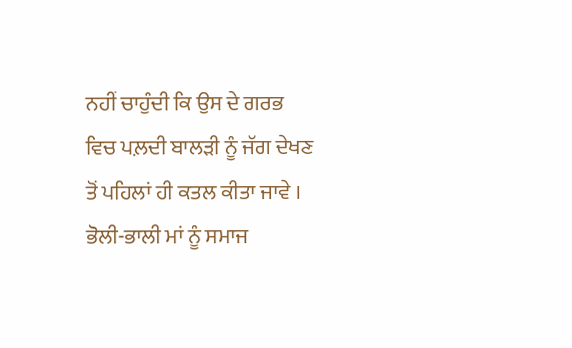ਨਹੀਂ ਚਾਹੁੰਦੀ ਕਿ ਉਸ ਦੇ ਗਰਭ ਵਿਚ ਪਲ਼ਦੀ ਬਾਲੜੀ ਨੂੰ ਜੱਗ ਦੇਖਣ ਤੋਂ ਪਹਿਲਾਂ ਹੀ ਕਤਲ ਕੀਤਾ ਜਾਵੇ । ਭੋਲੀ-ਭਾਲੀ ਮਾਂ ਨੂੰ ਸਮਾਜ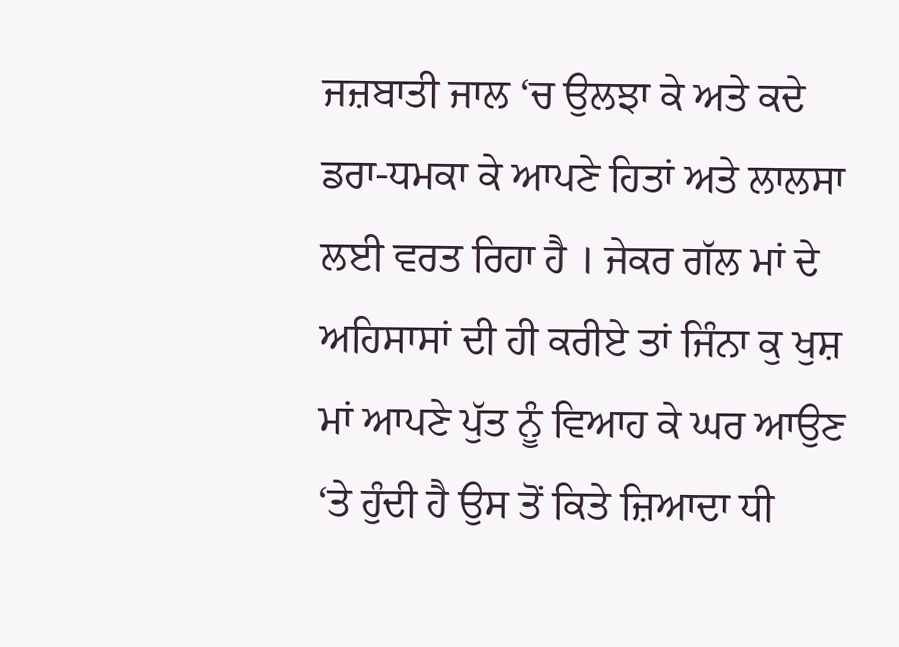ਜਜ਼ਬਾਤੀ ਜਾਲ ‘ਚ ਉਲਝਾ ਕੇ ਅਤੇ ਕਦੇ ਡਰਾ-ਧਮਕਾ ਕੇ ਆਪਣੇ ਹਿਤਾਂ ਅਤੇ ਲਾਲਸਾ ਲਈ ਵਰਤ ਰਿਹਾ ਹੈ । ਜੇਕਰ ਗੱਲ ਮਾਂ ਦੇ ਅਹਿਸਾਸਾਂ ਦੀ ਹੀ ਕਰੀਏ ਤਾਂ ਜਿੰਨਾ ਕੁ ਖੁਸ਼ ਮਾਂ ਆਪਣੇ ਪੁੱਤ ਨੂੰ ਵਿਆਹ ਕੇ ਘਰ ਆਉਣ ‘ਤੇ ਹੁੰਦੀ ਹੈ ਉਸ ਤੋਂ ਕਿਤੇ ਜ਼ਿਆਦਾ ਧੀ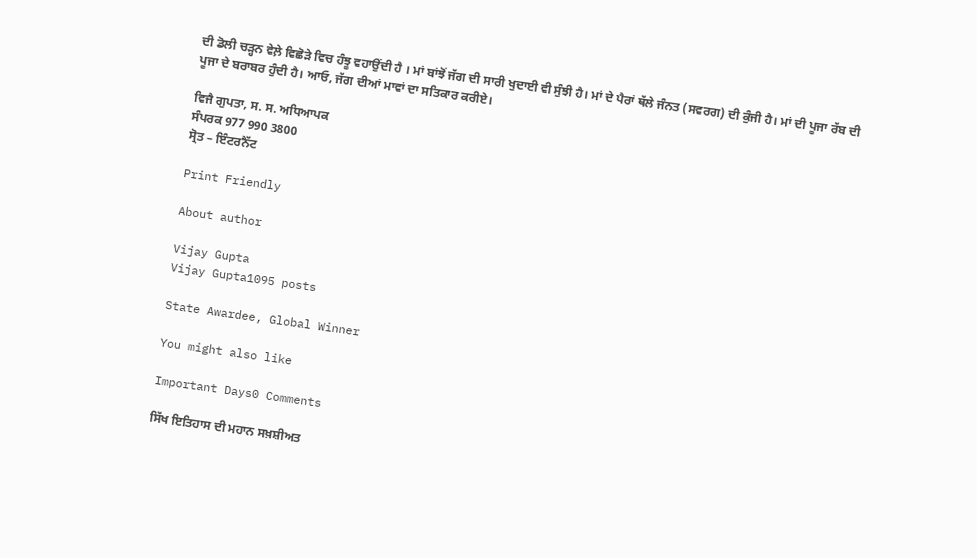ਦੀ ਡੋਲੀ ਚੜ੍ਹਨ ਵੇਲ਼ੇ ਵਿਛੋੜੇ ਵਿਚ ਹੰਝੂ ਵਹਾਉਂਦੀ ਹੈ । ਮਾਂ ਬਾਂਝੋਂ ਜੱਗ ਦੀ ਸਾਰੀ ਖੁਦਾਈ ਵੀ ਸੁੰਝੀ ਹੈ। ਮਾਂ ਦੇ ਪੈਰਾਂ ਥੱਲੇ ਜੰਨਤ (ਸਵਰਗ) ਦੀ ਕੁੰਜੀ ਹੈ। ਮਾਂ ਦੀ ਪੂਜਾ ਰੱਬ ਦੀ ਪੂਜਾ ਦੇ ਬਰਾਬਰ ਹੁੰਦੀ ਹੈ। ਆਓ, ਜੱਗ ਦੀਆਂ ਮਾਵਾਂ ਦਾ ਸਤਿਕਾਰ ਕਰੀਏ।

ਵਿਜੈ ਗੁਪਤਾ, ਸ. ਸ. ਅਧਿਆਪਕ
ਸੰਪਰਕ 977 990 3800
ਸ੍ਰੋਤ – ਇੰਟਰਨੈੱਟ

Print Friendly

About author

Vijay Gupta
Vijay Gupta1095 posts

State Awardee, Global Winner

You might also like

Important Days0 Comments

ਸਿੱਖ ਇਤਿਹਾਸ ਦੀ ਮਹਾਨ ਸਖ਼ਸ਼ੀਅਤ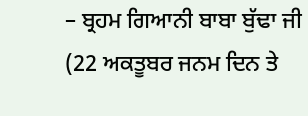– ਬ੍ਰਹਮ ਗਿਆਨੀ ਬਾਬਾ ਬੁੱਢਾ ਜੀ (22 ਅਕਤੂਬਰ ਜਨਮ ਦਿਨ ਤੇ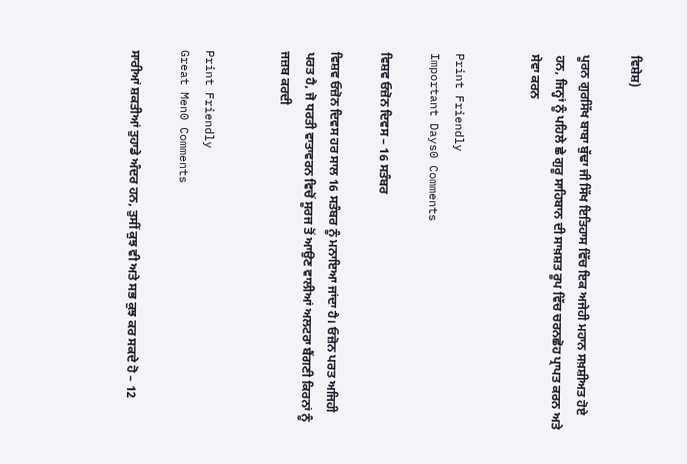ਵਿਸ਼ੇਸ਼)

ਪੂਰਨ ਗੁਰਸਿੱਖ ਬਾਬਾ ਬੁੱਢਾ ਜੀ ਸਿੱਖ ਇਤਿਹਾਸ ਵਿੱਚ ਇਕ ਅਜੇਹੀ ਮਹਾਨ ਸਖ਼ਸ਼ੀਅਤ ਹੋਏ ਹਨ, ਜਿਨ੍ਹਾਂ ਨੂੰ ਪਹਿਲੇ ਛੇ ਗੁਰੂ ਸਾਹਿਬਾਨ ਦੀ ਸਾਖ਼ਸ਼ਤ ਰੂਪ ਵਿੱਚ ਚਰਨਛੋਹ ਪ੍ਰਾਪਤ ਕਰਨ ਅਤੇ ਸੇਵਾ ਕਰਨ


Print Friendly
Important Days0 Comments

ਵਿਸ਼ਵ ਓਜ਼ੋਨ ਦਿਵਸ – 16 ਸਤੰਬਰ

ਵਿਸ਼ਵ ਓਜ਼ੋਨ ਦਿਵਸ ਹਰ ਸਾਲ 16 ਸਤੰਬਰ ਨੂੰ ਮਨਾਇਆ ਜਾਂਦਾ ਹੈ। ਓਜ਼ੋਨ ਪਰਤ ਅਜਿਹੀ ਪਰਤ ਹੈ, ਜੋ ਧਰਤੀ ਵਾਤਾਵਰਨ ਵਿਚੋਂ ਸੂਰਜ ਤੋਂ ਆਉਣ ਵਾਲੀਆਂ ਅਲਟਰਾ ਬੈਂਗਣੀ ਕਿਰਨਾਂ ਨੂੰ ਜਜ਼ਬ ਕਰਦੀ


Print Friendly
Great Men0 Comments

ਸਾਰੀਆਂ ਸ਼ਕਤੀਆਂ ਤੁਹਾਡੇ ਅੰਦਰ ਹਨ, ਤੁਸੀਂ ਕੁਝ ਵੀ ਅਤੇ ਸਭ ਕੁਝ ਕਰ ਸਕਦੇ ਹੋ – 12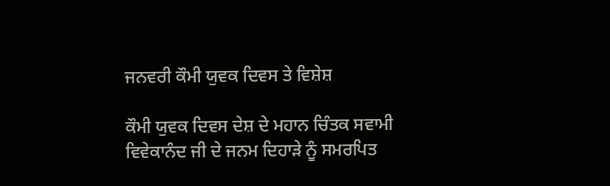ਜਨਵਰੀ ਕੌਮੀ ਯੁਵਕ ਦਿਵਸ ਤੇ ਵਿਸ਼ੇਸ਼

ਕੌਮੀ ਯੁਵਕ ਦਿਵਸ ਦੇਸ਼ ਦੇ ਮਹਾਨ ਚਿੰਤਕ ਸਵਾਮੀ ਵਿਵੇਕਾਨੰਦ ਜੀ ਦੇ ਜਨਮ ਦਿਹਾੜੇ ਨੂੰ ਸਮਰਪਿਤ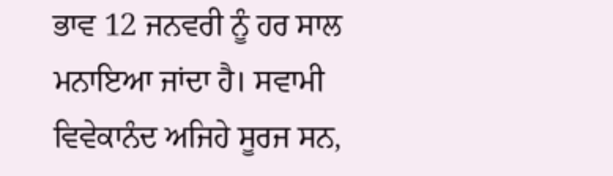ਭਾਵ 12 ਜਨਵਰੀ ਨੂੰ ਹਰ ਸਾਲ ਮਨਾਇਆ ਜਾਂਦਾ ਹੈ। ਸਵਾਮੀ ਵਿਵੇਕਾਨੰਦ ਅਜਿਹੇ ਸੂਰਜ ਸਨ,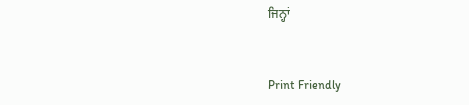ਜਿਨ੍ਹਾਂ


Print Friendly